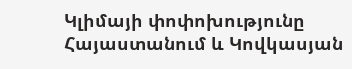Կլիմայի փոփոխությունը Հայաստանում և Կովկասյան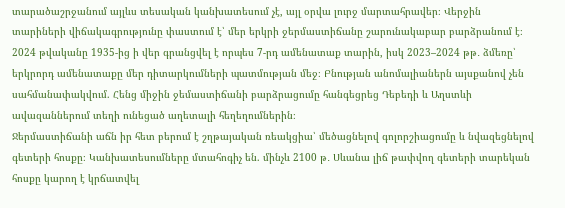տարածաշրջանում այլևս տեսական կանխատեսում չէ, այլ օրվա լուրջ մարտահրավեր։ Վերջին տարիների վիճակագրությունը փաստում է՝ մեր երկրի ջերմաստիճանը շարունակաբար բարձրանում է։ 2024 թվականը 1935-ից ի վեր գրանցվել է որպես 7-րդ ամենատաք տարին, իսկ 2023–2024 թթ․ ձմեռը՝ երկրորդ ամենատաքը մեր դիտարկումների պատմության մեջ։ Բնության անոմալիաներն այսքանով չեն սահմանափակվում. Հենց միջին ջեմաստիճանի բարձրացումը հանգեցրեց Դեբեդի և Աղստևի ավազաններում տեղի ունեցած աղետալի հեղեղումներին։
Ջերմաստիճանի աճն իր հետ բերում է շղթայական ռեակցիա՝ մեծացնելով գոլորշիացումը և նվազեցնելով գետերի հոսքը։ Կանխատեսումները մտահոգիչ են. մինչև 2100 թ․ Սևանա լիճ թափվող գետերի տարեկան հոսքը կարող է կրճատվել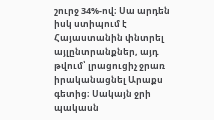շուրջ 34%-ով։ Սա արդեն իսկ ստիպում է Հայաստանին փնտրել այլընտրանքներ, այդ թվում՝ լրացուցիչ ջրառ իրականացնել Արաքս գետից։ Սակայն ջրի պակասն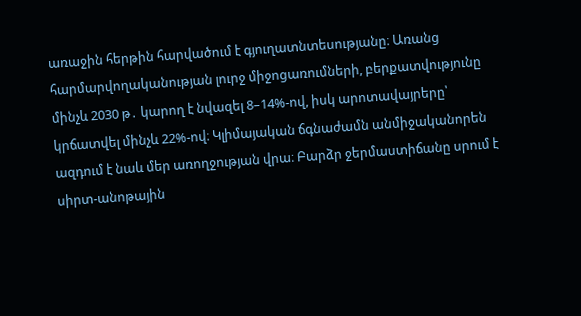առաջին հերթին հարվածում է գյուղատնտեսությանը։ Առանց հարմարվողականության լուրջ միջոցառումների, բերքատվությունը մինչև 2030 թ․ կարող է նվազել 8–14%-ով, իսկ արոտավայրերը՝ կրճատվել մինչև 22%-ով։ Կլիմայական ճգնաժամն անմիջականորեն ազդում է նաև մեր առողջության վրա։ Բարձր ջերմաստիճանը սրում է սիրտ-անոթային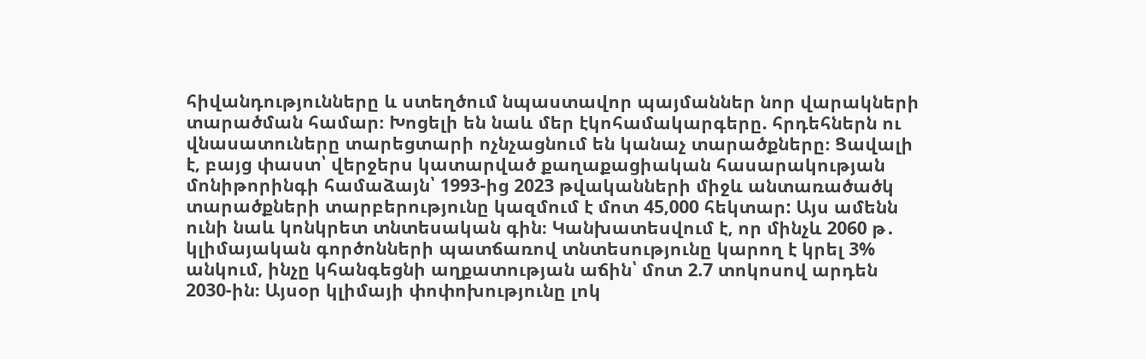հիվանդությունները և ստեղծում նպաստավոր պայմաններ նոր վարակների տարածման համար։ Խոցելի են նաև մեր էկոհամակարգերը. հրդեհներն ու վնասատուները տարեցտարի ոչնչացնում են կանաչ տարածքները։ Ցավալի է, բայց փաստ՝ վերջերս կատարված քաղաքացիական հասարակության մոնիթորինգի համաձայն՝ 1993-ից 2023 թվականների միջև անտառածածկ տարածքների տարբերությունը կազմում է մոտ 45,000 հեկտար: Այս ամենն ունի նաև կոնկրետ տնտեսական գին։ Կանխատեսվում է, որ մինչև 2060 թ․ կլիմայական գործոնների պատճառով տնտեսությունը կարող է կրել 3% անկում, ինչը կհանգեցնի աղքատության աճին՝ մոտ 2.7 տոկոսով արդեն 2030-ին։ Այսօր կլիմայի փոփոխությունը լոկ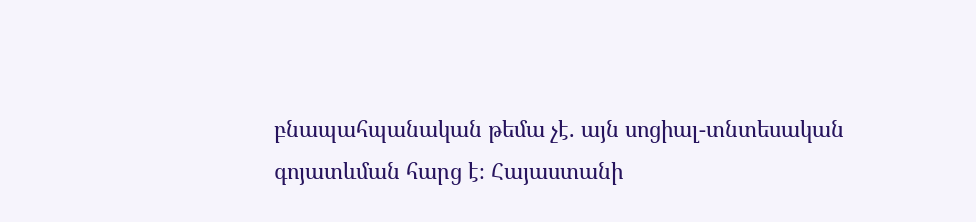բնապահպանական թեմա չէ. այն սոցիալ-տնտեսական գոյատևման հարց է։ Հայաստանի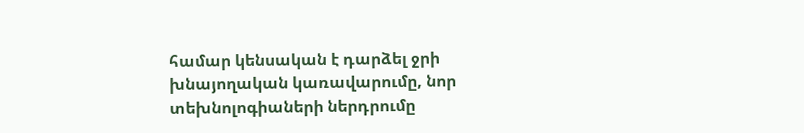համար կենսական է դարձել ջրի խնայողական կառավարումը, նոր տեխնոլոգիաների ներդրումը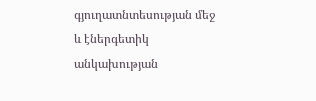գյուղատնտեսության մեջ և էներգետիկ անկախության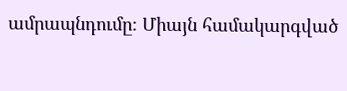ամրապնդումը։ Միայն համակարգված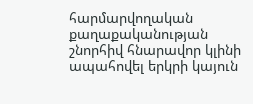հարմարվողական քաղաքականության շնորհիվ հնարավոր կլինի ապահովել երկրի կայուն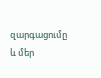զարգացումը և մեր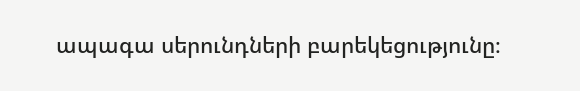ապագա սերունդների բարեկեցությունը։